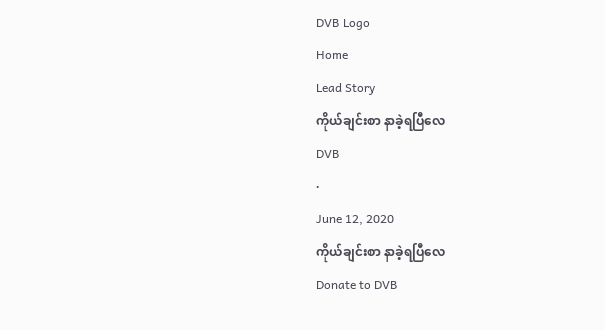DVB Logo
Home
Lead Story
ကိုယ်ချင်းစာ နာခဲ့ရပြီလေ
DVB
·
June 12, 2020
ကိုယ်ချင်းစာ နာခဲ့ရပြီလေ
Donate to DVB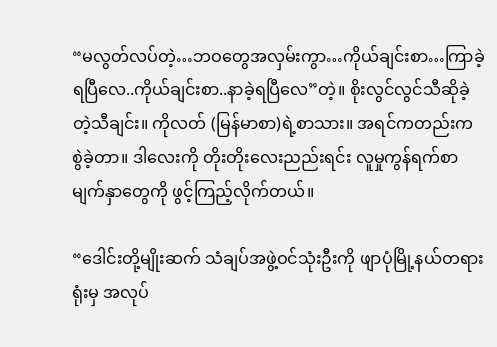“မလွတ်လပ်တဲ့…ဘဝတွေအလှမ်းကွာ…ကိုယ်ချင်းစာ…ကြာခဲ့ရပြီလေ..ကိုယ်ချင်းစာ..နာခဲ့ရပြီလေ”တဲ့။ စိုးလွင်လွင်သီဆိုခဲ့တဲ့သီချင်း။ ကိုလတ် (မြန်မာစာ)ရဲ့စာသား။ အရင်ကတည်းက စွဲခဲ့တာ။ ဒါလေးကို တိုးတိုးလေးညည်းရင်း လူမှုကွန်ရက်စာမျက်နှာတွေကို ဖွင့်ကြည့်လိုက်တယ်။

“ဒေါင်းတို့မျိုးဆက် သံချပ်အဖွဲ့ဝင်သုံးဦးကို ဖျာပုံမြို့နယ်တရားရုံးမှ အလုပ်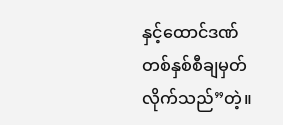နှင့်ထောင်ဒဏ် တစ်နှစ်စီချမှတ်လိုက်သည်”တဲ့။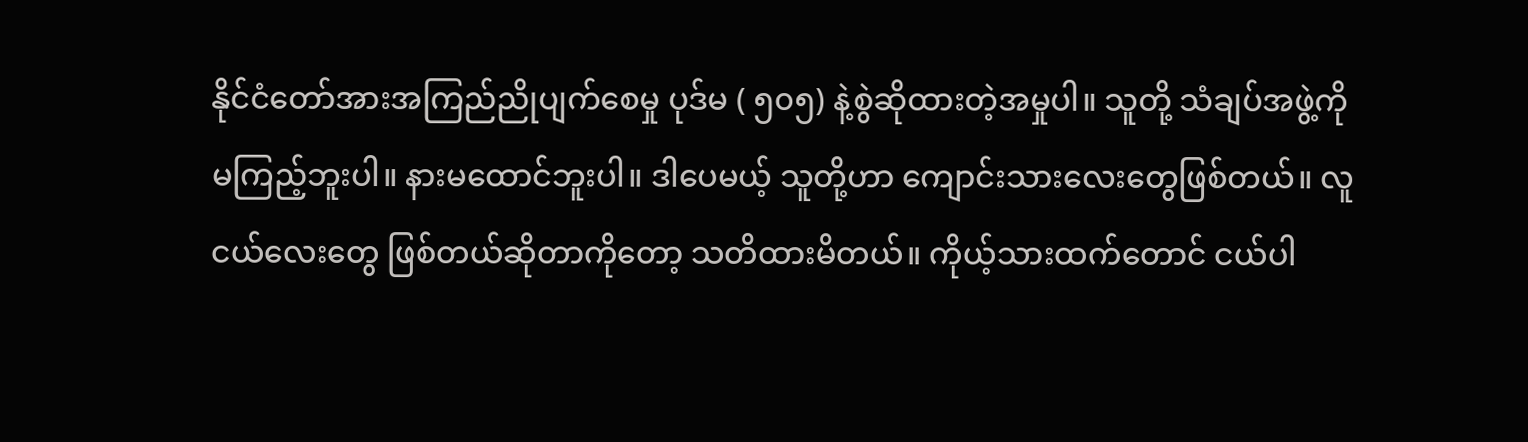နိုင်ငံတော်အားအကြည်ညိုပျက်စေမှု ပုဒ်မ ( ၅၀၅) နဲ့စွဲဆိုထားတဲ့အမှုပါ။ သူတို့ သံချပ်အဖွဲ့ကို မကြည့်ဘူးပါ။ နားမထောင်ဘူးပါ။ ဒါပေမယ့် သူတို့ဟာ ကျောင်းသားလေးတွေဖြစ်တယ်။ လူငယ်လေးတွေ ဖြစ်တယ်ဆိုတာကိုတော့ သတိထားမိတယ်။ ကိုယ့်သားထက်တောင် ငယ်ပါ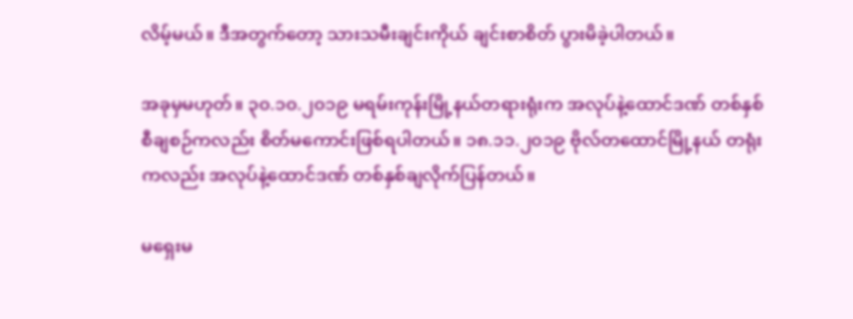လိမ့်မယ်။ ဒီအတွက်တော့ သားသမီးချင်းကိုယ် ချင်းစာစိတ် ပွားမိခဲ့ပါတယ်။

အခုမှမဟုတ်။ ၃၀.၁၀.၂၀၁၉ မရမ်းကုန်းမြို့နယ်တရားရုံးက အလုပ်နဲ့ထောင်ဒဏ် တစ်နှစ်စီချစဉ်ကလည်း စိတ်မကောင်းဖြစ်ရပါတယ်။ ၁၈.၁၁.၂၀၁၉ ဗိုလ်တထောင်မြို့နယ် တရုံးကလည်း အလုပ်နဲ့ထောင်ဒဏ် တစ်နှစ်ချလိုက်ပြန်တယ်။

မရှေးမ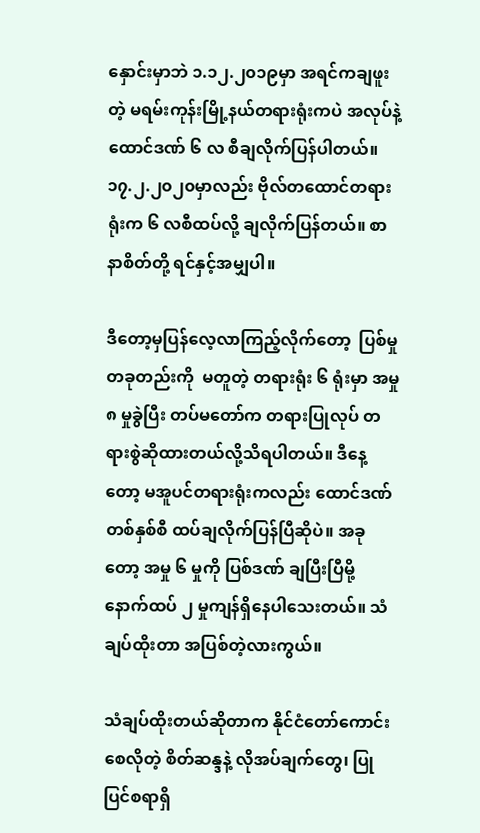နှောင်းမှာဘဲ ၁.၁၂.၂၀၁၉မှာ အရင်ကချဖူးတဲ့ မရမ်းကုန်းမြို့နယ်တရားရုံးကပဲ အလုပ်နဲ့ထောင်ဒဏ် ၆ လ စီချလိုက်ပြန်ပါတယ်။ ၁၇.၂.၂၀၂၀မှာလည်း ဗိုလ်တထောင်တရားရုံးက ၆ လစီထပ်လို့ ချလိုက်ပြန်တယ်။ စာနာစိတ်တို့ ရင်နှင့်အမျှပါ။

ဒီတော့မှပြန်လေ့လာကြည့်လိုက်တော့  ပြစ်မှုတခုတည်းကို  မတူတဲ့ တရားရုံး ၆ ရုံးမှာ အမှု ၈ မှုခွဲပြီး တပ်မတော်က တရားပြုလုပ် တရားစွဲဆိုထားတယ်လို့သိရပါတယ်။ ဒီနေ့တော့ မအူပင်တရားရုံးကလည်း ထောင်ဒဏ် တစ်နှစ်စီ ထပ်ချလိုက်ပြန်ပြီဆိုပဲ။ အခုတော့ အမှု ၆ မှုကို ပြစ်ဒဏ် ချပြီးပြီမို့ နောက်ထပ် ၂ မှုကျန်ရှိနေပါသေးတယ်။ သံချပ်ထိုးတာ အပြစ်တဲ့လားကွယ်။

သံချပ်ထိုးတယ်ဆိုတာက နိုင်ငံတော်ကောင်းစေလိုတဲ့ စိတ်ဆန္ဒနဲ့ လိုအပ်ချက်တွေ၊ ပြုပြင်စရာရှိ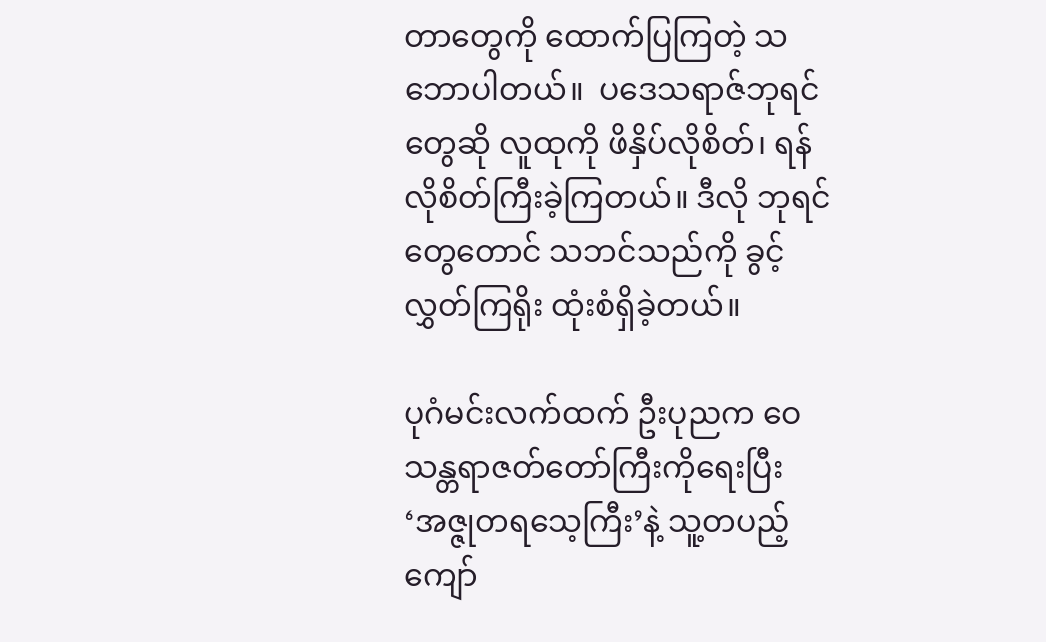တာတွေကို ထောက်ပြကြတဲ့ သဘောပါတယ်။  ပဒေသရာဇ်ဘုရင်တွေဆို လူထုကို ဖိနှိပ်လိုစိတ်၊ ရန်လိုစိတ်ကြီးခဲ့ကြတယ်။ ဒီလို ဘုရင်တွေတောင် သဘင်သည်ကို ခွင့်လွှတ်ကြရိုး ထုံးစံရှိခဲ့တယ်။

ပုဂံမင်းလက်ထက် ဦးပုညက ဝေသန္တရာဇတ်တော်ကြီးကိုရေးပြီး ‘အဇ္ဇုတရသေ့ကြီး’နဲ့ သူ့တပည့်ကျော်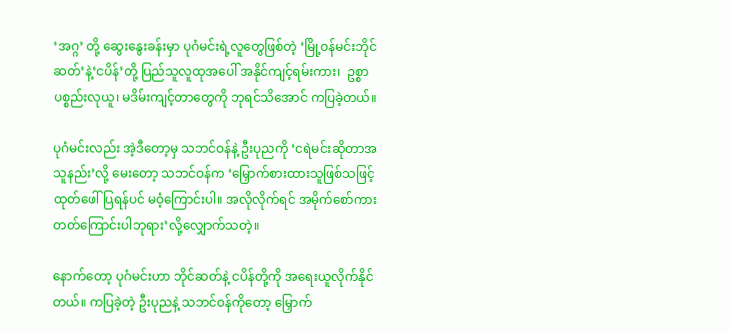‘အဂ္ဂ’ တို့ ဆွေးနွေးခန်းမှာ ပုဂံမင်းရဲ့လူတွေဖြစ်တဲ့ ‘မြို့ဝန်မင်းဘိုင်ဆတ်’နဲ့‘ငပိန်’တို့ ပြည်သူလူထုအပေါ် အနိုင်ကျင့်ရမ်းကား၊  ဥစ္စာပစ္စည်းလုယူ၊ မဒိမ်းကျင့်တာတွေကို ဘုရင်သိ‌အောင် ကပြခဲ့တယ်။

ပုဂံမင်းလည်း အဲ့ဒီတော့မှ သဘင်ဝန်နဲ့ ဦးပုညကို ‘ငရဲမင်းဆိုတာအသူနည်း’လို့ မေးတော့ သဘင်ဝန်က ‘မြှောက်စားထားသူဖြစ်သဖြင့် ထုတ်ဖေါ်ပြရန်ပင် မဝံ့ကြောင်းပါ။ အလိုလိုက်ရင် အမိုက်စော်ကားတတ်ကြောင်းပါဘုရား’လို့လျှောက်သတဲ့။

နောက်တော့ ပုဂံမင်းဟာ ဘိုင်ဆတ်နဲ့ ငပိန်တို့ကို အရေးယူလိုက်နိုင်တယ်။ ကပြခဲ့တဲ့ ဦးပုညနဲ့ သဘင်ဝန်ကိုတော့ မြှောက်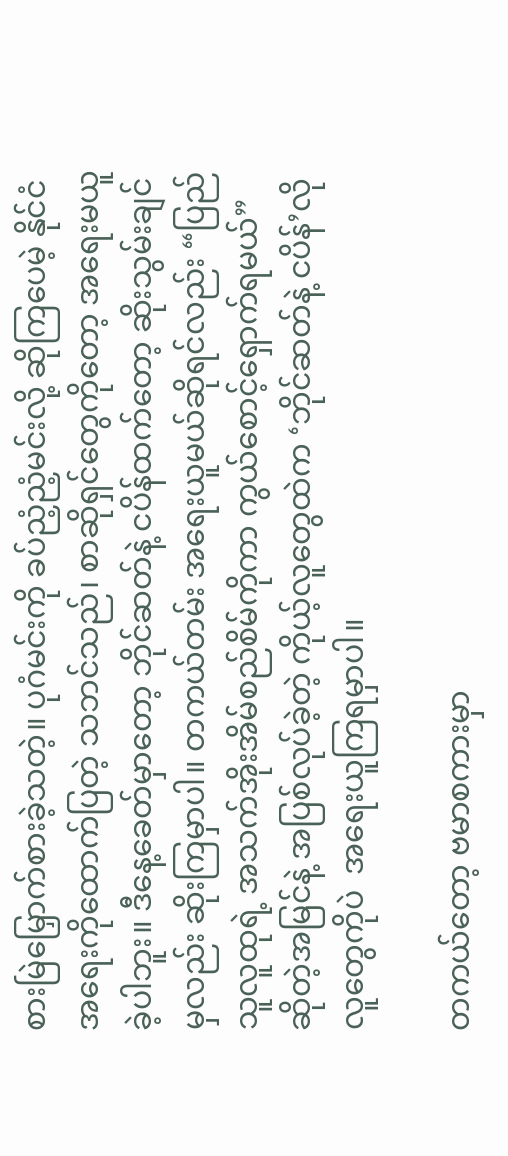စားမြဲမြှောက်စားခဲ့သတဲ့။ ပုဂံမင်းကို ခပ်ညံ့ညံ့မင်းလို့ ဆိုကြပေမဲ့ နိုင်ငံအရေးကိုထောက်ပြတဲ့ သဘင်သည်၊ စာဆိုရှင်တွေကိုတော့ အရေးမယူခဲ့ပါဘူး။ ဒီနေ့ခေတ်မှာတော့ ဘိုင်ဆတ်နဲ့ ငပိန်ထက်တော့ ဆိုးသွမ်းချင်မှလည်း ဆိုးကြမှာပါ။ တကယ်တမ်း အရေးယူမယ်ဆိုရင်လည်း “ပြည်သူလူထုရဲ့ အသက်အိုးအိမ်စည်စိမ်ကိုကာ ကွယ်စောင့်ရှောက်ရမယ်” ဆိုတဲ့အမြင်နဲ့ အပြစ်လုပ်ခဲ့တဲ့ ကိုယ့်လူတွေထဲက ‘ဘိုင်ဆတ်နဲ့ ငပိန်’လိုလူတွေကိုပဲ  အရေးယူကြရမှာပါ။

တကယ်တော့ ဗမာစကားမှာ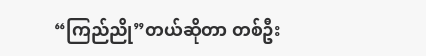“ကြည်ညို”တယ်ဆိုတာ တစ်ဦး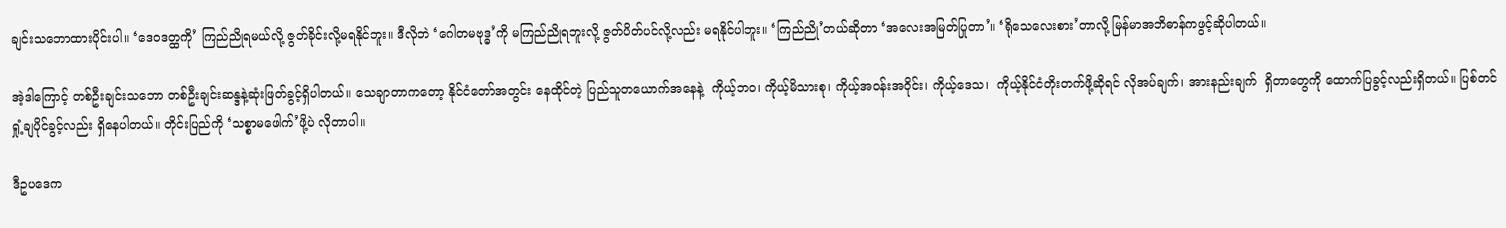ချင်းသဘောထားပိုင်းပါ။ ‘ဒေဝဒတ္ထကို’ ကြည်ညိုရမယ်လို့ ဇွတ်ခိုင်းလို့မရနိုင်ဘူး။ ဒီလိုဘဲ ‘ဂေါတမဗုဒ္ဓ’ကို မကြည်ညိုရဘူးလို့ ဇွတ်ပိတ်ပင်လို့လည်း မရနိုင်ပါဘူး။ ‘ကြည်ညို’တယ်ဆိုတာ ‘အလေးအမြတ်ပြုတာ’။ ‘ရိုသေလေးစား’တာလို့ မြန်မာအဘိဓာန်ကဖွင့်ဆိုပါတယ်။

အဲ့ဒါကြောင့် တစ်ဦးချင်းသဘော တစ်ဦးချင်းဆန္ဒနဲ့ဆုံးဖြတ်ခွင့်ရှိပါတယ်။ သေချာတာက‌တော့ နိုင်ငံတော်အတွင်း နေထိုင်တဲ့ ပြည်သူတယောက်အနေနဲ့  ကိုယ့်ဘဝ၊ ကိုယ့်မိသားစု၊ ကိုယ့်အဝန်းအဝိုင်း၊ ကိုယ့်ဒေသ၊  ကိုယ့်နိုင်ငံတိုးတက်ဖို့ဆိုရင် လိုအပ်ချက်၊ အားနည်းချက်  ရှိတာတွေကို ထောက်ပြခွင့်လည်းရှိတယ်။ ပြစ်တင်ရှုံ့ချပိုင်ခွင့်လည်း ရှိနေပါတယ်။ တိုင်းပြည်ကို ‘သစ္စာမဖေါက်’ဖို့ပဲ လိုတာပါ။

ဒီဥပဒေက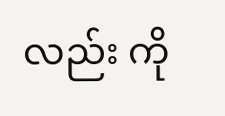လည်း ကို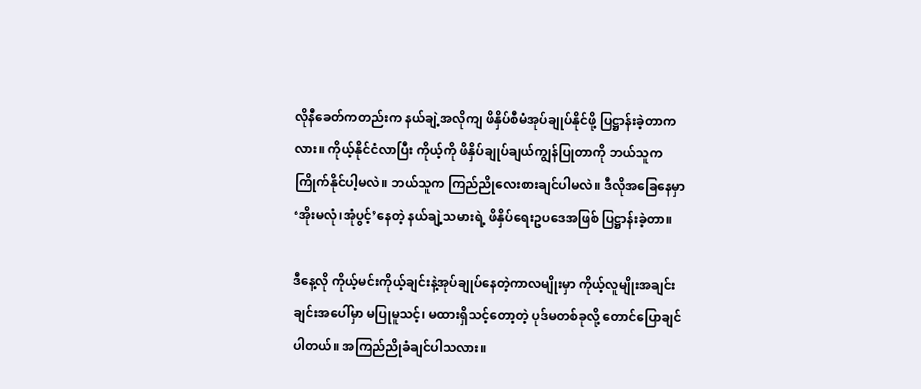လိုနီခေတ်ကတည်းက နယ်ချဲ့အလိုကျ ဖိနှိပ်စီမံအုပ်ချုပ်နိုင်ဖို့ ပြဋ္ဌာန်းခဲ့တာကလား။ ကိုယ့်နိုင်ငံလာပြီး ကိုယ့်ကို ဖိနှိပ်ချုပ်ချယ်ကျွန်ပြုတာကို ဘယ်သူက ကြိုက်နိုင်ပါ့မလဲ။ ဘယ်သူက ကြည်ညိုလေးစားချင်ပါမလဲ။ ဒီလိုအခြေနေမှာ ‘အိုးမလုံ၊အုံပွင့်’နေတဲ့ နယ်ချဲ့သမားရဲ့ ဖိနှိပ်ရေးဥပဒေအဖြစ် ပြဋ္ဌာန်းခဲ့တာ။

ဒီနေ့လို ကိုယ့်မင်းကိုယ့်ချင်းနဲ့အုပ်ချုပ်နေတဲ့ကာလမျိုးမှာ ကိုယ့်လူမျိုးအချင်းချင်းအပေါ်မှာ မပြုမူသင့်၊ မထားရှိသင့်တော့တဲ့ ပုဒ်မတစ်ခုလို့ တောင်ပြောချင်ပါတယ်။ အကြည်ညိုခံချင်ပါသလား။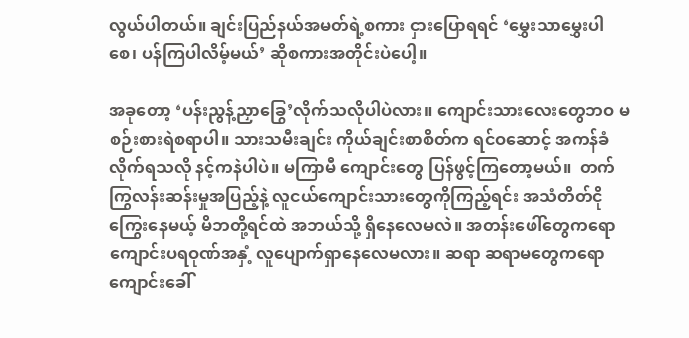လွယ်ပါတယ်။ ချင်းပြည်နယ်အမတ်ရဲ့စကား ငှားပြောရရင် ‘မွှေးသာမွှေးပါစေ၊ ပန်ကြပါလိမ့်မယ်’ ဆိုစကားအတိုင်းပဲပေါ့။

အခုတော့ ‘ပန်းညွန့်ညှာခြွေ’လိုက်သလိုပါပဲလား။ ကျောင်းသားလေးတွေဘဝ မစဉ်းစားရဲစရာပါ။ သားသမီးချင်း ကိုယ်ချင်းစာစိတ်က ရင်ဝဆောင့် အကန်ခံလိုက်ရသလို နင့်ကနဲပါပဲ။ မကြာမီ ကျောင်းတွေ ပြန်ဖွင့်ကြတော့မယ်။  တက်ကြွလန်းဆန်းမှုအပြည့်နဲ့ လူငယ်ကျောင်းသားတွေကိုကြည့်ရင်း အသံတိတ်ငိုကြွေးနေမယ့် မိဘတို့ရင်ထဲ အဘယ်သို့ ရှိနေလေမလဲ။ အတန်းဖေါ်တွေကရော ကျောင်းပရဝုဏ်အနှံ့ လူပျောက်ရှာနေလေမလား။ ဆရာ ဆရာမတွေကရော ကျောင်းခေါ်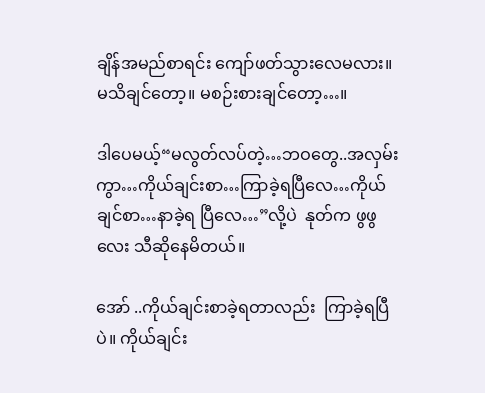ချိန်အမည်စာရင်း ကျော်ဖတ်သွားလေမလား။ မသိချင်တော့။ မစဉ်းစားချင်တော့…။

ဒါပေမယ့်“မလွတ်လပ်တဲ့…ဘဝတွေ..အလှမ်းကွာ…ကိုယ်ချင်းစာ…ကြာခဲ့ရပြီလေ…ကိုယ်ချင်စာ…နာခဲ့ရ ပြီလေ…”လို့ပဲ  နုတ်က ဖွဖွလေး သီဆိုနေမိတယ်။

အော် ..ကိုယ်ချင်းစာခဲ့ရတာလည်း  ကြာခဲ့ရပြီပဲ။ ကိုယ်ချင်း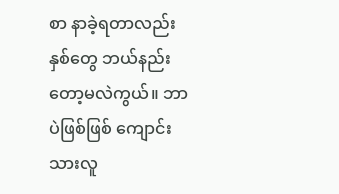စာ နာခဲ့ရတာလည်း နှစ်တွေ ဘယ်နည်းတော့မလဲကွယ်။ ဘာပဲဖြစ်ဖြစ် ကျောင်းသားလူ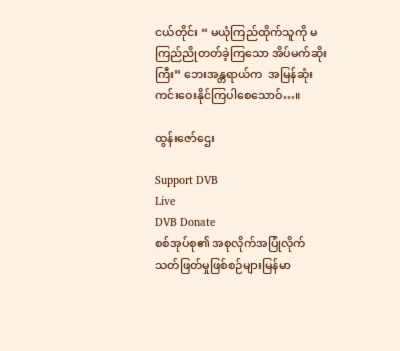ငယ်တိုင်း “ မယုံကြည်ထိုက်သူကို မကြည်ညိုတတ်ခဲ့ကြသော အိပ်မက်ဆိုးကြီး” ဘေးအန္တရာယ်က  အမြန်ဆုံး ကင်းဝေးနိုင်ကြပါစေသောဝ်…။

ထွန်းဇော်ဌေး

Support DVB
Live
DVB Donate
စစ်အုပ်စု၏ အစုလိုက်အပြုံလိုက် သတ်ဖြတ်မှုဖြစ်စဉ်များမြန်မာ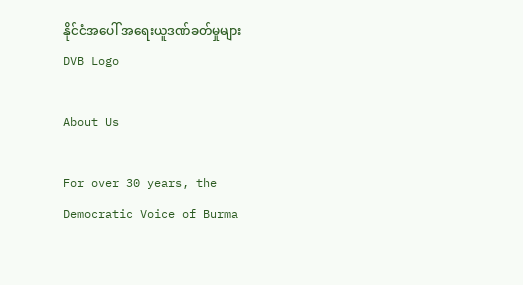နိုင်ငံအပေါ် အရေးယူဒဏ်ခတ်မှုများ
DVB Logo

About Us

For over 30 years, the Democratic Voice of Burma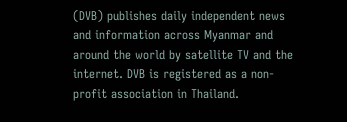(DVB) publishes daily independent news and information across Myanmar and around the world by satellite TV and the internet. DVB is registered as a non-profit association in Thailand.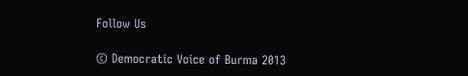Follow Us

© Democratic Voice of Burma 2013